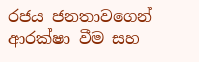රජය ජනතාවගෙන් ආරක්ෂා වීම සහ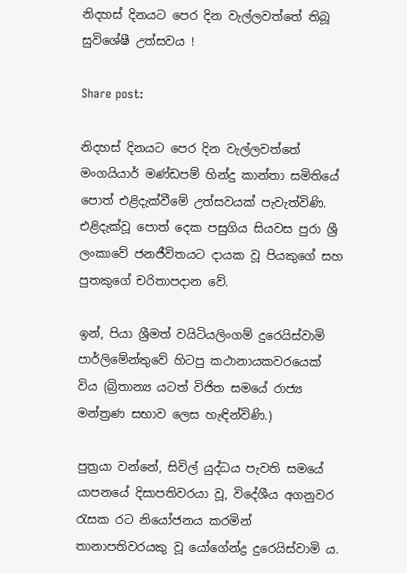නිදහස් දිනයට පෙර දින වැල්ලවත්තේ තිබූ සුවිශේෂී උත්සවය !

Share post:

නිදහස් දිනයට පෙර දින වැල්ලවත්තේ මංගයියාර් මණ්ඩපම් හින්දු කාන්තා සමිතියේ පොත් එළිදැක්වීමේ උත්සවයක් පැවැත්විණි. එළිදැක්වූ පොත් දෙක පසුගිය සියවස පුරා ශ්‍රී ලංකාවේ ජනජීවිතයට දායක වූ පියකුගේ සහ පුතකුගේ චරිතාපදාන වේ.

ඉන්, පියා ශ්‍රීමත් වයිටියලිංගම් දුරෙයිස්වාමි පාර්ලිමේන්තුවේ හිටපු කථානායකවරයෙක් විය (බ්‍රිතාන්‍ය යටත් විජිත සමයේ රාජ්‍ය මන්ත්‍රණ සභාව ලෙස හැඳින්විණි.)

පුත්‍රයා වන්නේ, සිවිල් යුද්ධය පැවති සමයේ යාපනයේ දිසාපතිවරයා වූ, විදේශීය අගනුවර රැසක රට නියෝජනය කරමින් තානාපතිවරයකු වූ යෝගේන්ද්‍ර දුරෙයිස්වාමි ය.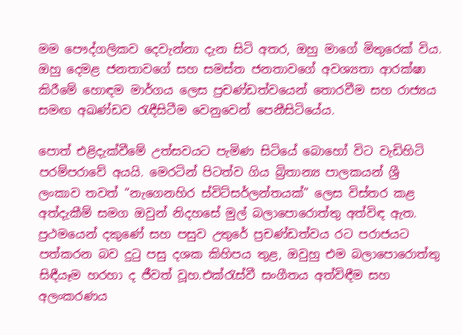මම පෞද්ගලිකව දෙවැන්නා දැන සිටි අතර, ඔහු මාගේ මිතුරෙක් විය. ඔහු දෙමළ ජනතාවගේ සහ සමස්ත ජනතාවගේ අවශ්‍යතා ආරක්ෂා කිරීමේ හොඳම මාර්ගය ලෙස ප්‍රචණ්ඩත්වයෙන් තොරවීම සහ රාජ්‍යය සමඟ අඛණ්ඩව රැඳීසිටීම වෙනුවෙන් පෙනීසිටියේය.

පොත් එළිදැක්වීමේ උත්සවයට පැමිණ සිටියේ බොහෝ විට වැඩිහිටි පරම්පරාවේ අයයි. මෙරටින් පිටත්ව ගිය බ්‍රිතාන්‍ය පාලකයන් ශ්‍රී ලංකාව තවත් “නැගෙනහිර ස්විට්සර්ලන්තයක්” ලෙස විස්තර කළ අත්දැකීම් සමග ඔවුන් නිදහසේ මුල් බලාපොරොත්තු අත්විඳ ඇත. ප්‍රථමයෙන් දකුණේ සහ පසුව උතුරේ ප්‍රචණ්ඩත්වය රට පරාජයට පත්කරන බව දුටු පසු දශක කිහිපය තුළ, ඔවුහු එම බලාපොරොත්තු සිඳීයෑම හරහා ද ජීවත් වූහ.එක්රැස්වී සංගීතය අත්විඳීම සහ අලංකරණය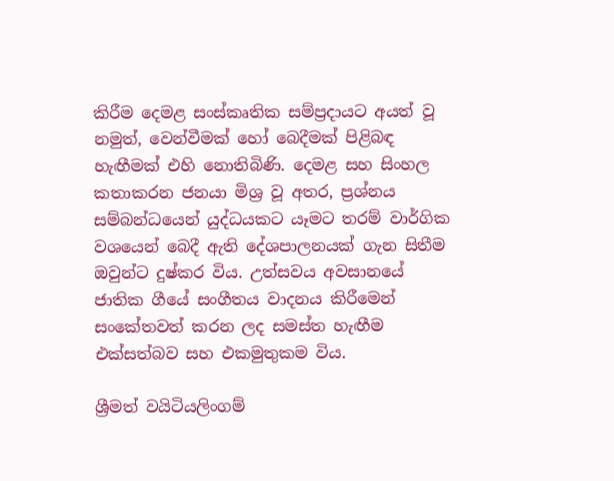කිරීම දෙමළ සංස්කෘතික සම්ප්‍රදායට අයත් වූ නමුත්, වෙන්වීමක් හෝ බෙදීමක් පිළිබඳ හැඟීමක් එහි නොතිබිණි. දෙමළ සහ සිංහල කතාකරන ජනයා මිශ්‍ර වූ අතර, ප්‍රශ්නය සම්බන්ධයෙන් යුද්ධයකට යෑමට තරම් වාර්ගික වශයෙන් බෙදී ඇති දේශපාලනයක් ගැන සිතීම ඔවුන්ට දුෂ්කර විය. උත්සවය අවසානයේ ජාතික ගීයේ සංගීතය වාදනය කිරීමෙන් සංකේතවත් කරන ලද සමස්ත හැඟීම එක්සත්බව සහ එකමුතුකම විය.

ශ්‍රීමත් වයිටියලිංගම්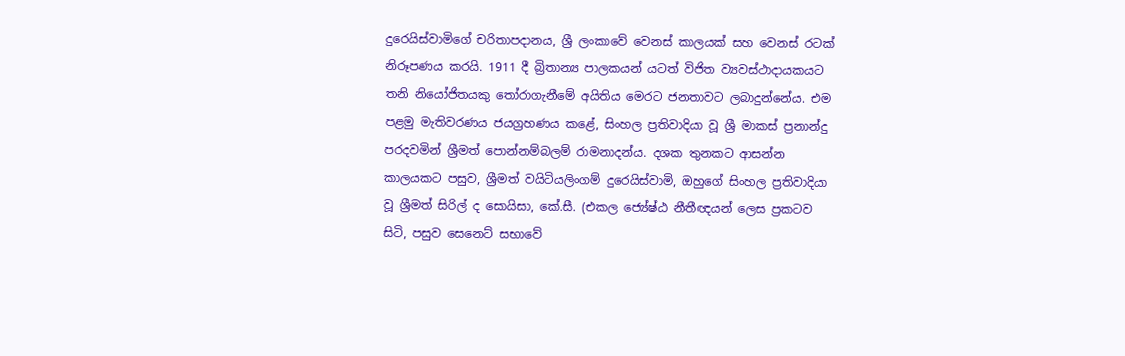දුරෙයිස්වාමිගේ චරිතාපදානය, ශ්‍රී ලංකාවේ වෙනස් කාලයක් සහ වෙනස් රටක් නිරූපණය කරයි. 1911 දී බ්‍රිතාන්‍ය පාලකයන් යටත් විජිත ව්‍යවස්ථාදායකයට තනි නියෝජිතයකු තෝරාගැනීමේ අයිතිය මෙරට ජනතාවට ලබාදුන්නේය. එම පළමු මැතිවරණය ජයග්‍රහණය කළේ, සිංහල ප්‍රතිවාදියා වූ ශ්‍රී මාකස් ප්‍රනාන්දු පරදවමින් ශ්‍රීමත් පොන්නම්බලම් රාමනාදන්ය. දශක තුනකට ආසන්න කාලයකට පසුව, ශ්‍රීමත් වයිටියලිංගම් දුරෙයිස්වාමි, ඔහුගේ සිංහල ප්‍රතිවාදියා වූ ශ්‍රීමත් සිරිල් ද සොයිසා, කේ.සී. (එකල ජ්‍යේෂ්ඨ නීතීඥයන් ලෙස ප්‍රකටව සිටි, පසුව සෙනෙට් සභාවේ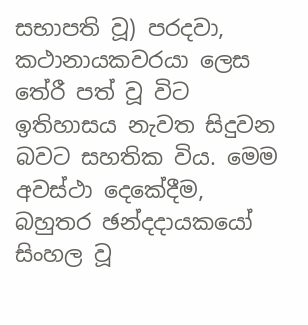සභාපති වූ) පරදවා, කථානායකවරයා ලෙස තේරී පත් වූ විට ඉතිහාසය නැවත සිදුවන බවට සහතික විය. මෙම අවස්ථා දෙකේදීම, බහුතර ඡන්දදායකයෝ සිංහල වූ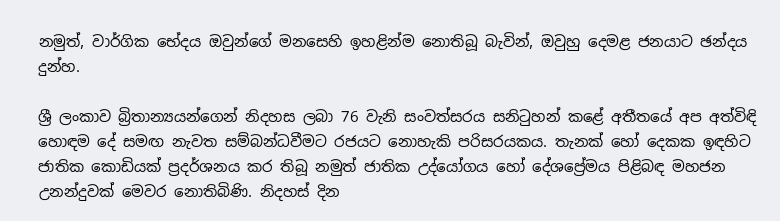නමුත්, වාර්ගික භේදය ඔවුන්ගේ මනසෙහි ඉහළින්ම නොතිබූ බැවින්, ඔවුහු දෙමළ ජනයාට ඡන්දය දුන්හ.

ශ්‍රී ලංකාව බ්‍රිතාන්‍යයන්ගෙන් නිදහස ලබා 76 වැනි සංවත්සරය සනිටුහන් කළේ අතීතයේ අප අත්විඳි හොඳම දේ සමඟ නැවත සම්බන්ධවීමට රජයට නොහැකි පරිසරයකය. තැනක් හෝ දෙකක ඉඳහිට ජාතික කොඩියක් ප්‍රදර්ශනය කර තිබූ නමුත් ජාතික උද්යෝගය හෝ දේශප්‍රේමය පිළිබඳ මහජන උනන්දුවක් මෙවර නොතිබිණි. නිදහස් දින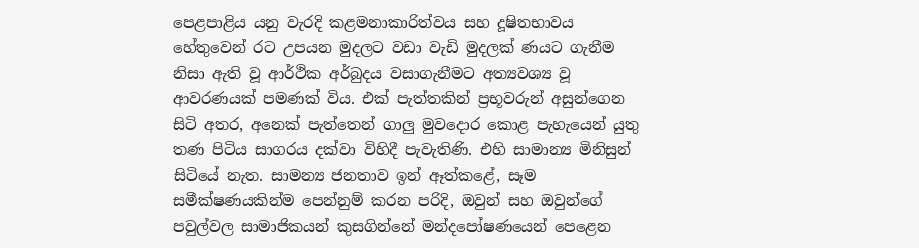පෙළපාළිය යනු වැරදි කළමනාකාරිත්වය සහ දූෂිතභාවය හේතුවෙන් රට උපයන මුදලට වඩා වැඩි මුදලක් ණයට ගැනීම නිසා ඇති වූ ආර්ථික අර්බුදය වසාගැනීමට අත්‍යවශ්‍ය වූ ආවරණයක් පමණක් විය. එක් පැත්තකින් ප්‍රභූවරුන් අසුන්ගෙන සිටි අතර, අනෙක් පැත්තෙන් ගාලු මුවදොර කොළ පැහැයෙන් යුතු තණ පිටිය සාගරය දක්වා විහිදී පැවැතිණි. එහි සාමාන්‍ය මිනිසුන් සිටියේ නැත. සාමන්‍ය ජනතාව ඉන් ඈත්කළේ, සෑම සමීක්ෂණයකින්ම පෙන්නුම් කරන පරිදි, ඔවුන් සහ ඔවුන්ගේ පවුල්වල සාමාජිකයන් කුසගින්නේ මන්දපෝෂණයෙන් පෙළෙන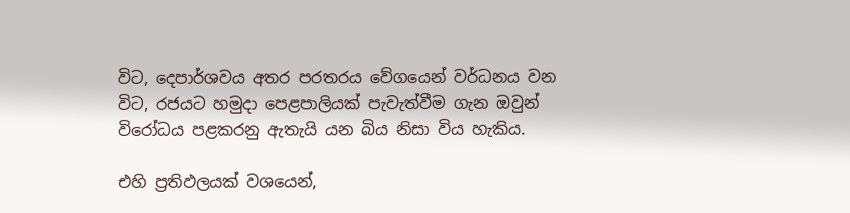විට, දෙපාර්ශවය අතර පරතරය වේගයෙන් වර්ධනය වන විට, රජයට හමුදා පෙළපාලියක් පැවැත්වීම ගැන ඔවුන් විරෝධය පළකරනු ඇතැයි යන බිය නිසා විය හැකිය.

එහි ප්‍රතිඵලයක් වශයෙන්,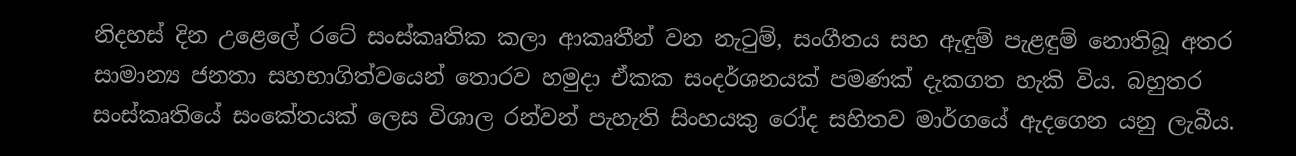නිදහස් දින උළෙලේ රටේ සංස්කෘතික කලා ආකෘතීන් වන නැටුම්, සංගීතය සහ ඇඳුම් පැළඳුම් නොතිබූ අතර සාමාන්‍ය ජනතා සහභාගිත්වයෙන් තොරව හමුදා ඒකක සංදර්ශනයක් පමණක් දැකගත හැකි විය. බහුතර සංස්කෘතියේ සංකේතයක් ලෙස විශාල රන්වන් පැහැති සිංහයකු රෝද සහිතව මාර්ගයේ ඇදගෙන යනු ලැබීය.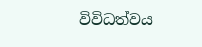විවිධත්වය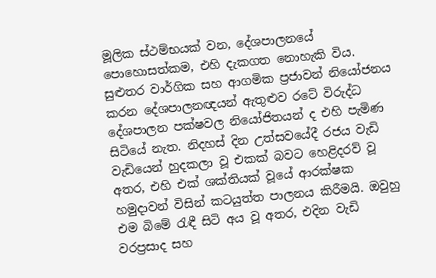මූලික ස්ථම්භයක් වන, දේශපාලනයේ පොහොසත්කම, එහි දැකගත නොහැකි විය. සුළුතර වාර්ගික සහ ආගමික ප්‍රජාවන් නියෝජනය කරන දේශපාලනඥයන් ඇතුළුව රටේ විරුද්ධ දේශපාලන පක්ෂවල නියෝජිතයන් ද එහි පැමිණ සිටියේ නැත. නිදහස් දින උත්සවයේදී රජය වැඩි වැඩියෙන් හුදකලා වූ එකක් බවට හෙළිදරව් වූ අතර, එහි එක් ශක්තියක් වූයේ ආරක්ෂක හමුදාවන් විසින් කටයුත්ත පාලනය කිරීමයි. ඔවුහු එම බිමේ රැඳී සිටි අය වූ අතර, එදින වැඩි වරප්‍රසාද සහ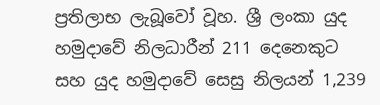ප්‍රතිලාභ ලැබූවෝ වූහ. ශ්‍රී ලංකා යුද හමුදාවේ නිලධාරීන් 211 දෙනෙකුට සහ යුද හමුදාවේ සෙසු නිලයන් 1,239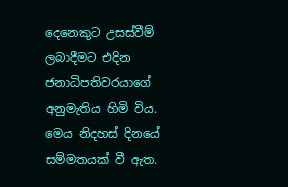දෙනෙකුට උසස්වීම් ලබාදීමට එදින ජනාධිපතිවරයාගේ අනුමැතිය හිමි විය. මෙය නිදහස් දිනයේ සම්මතයක් වී ඇත.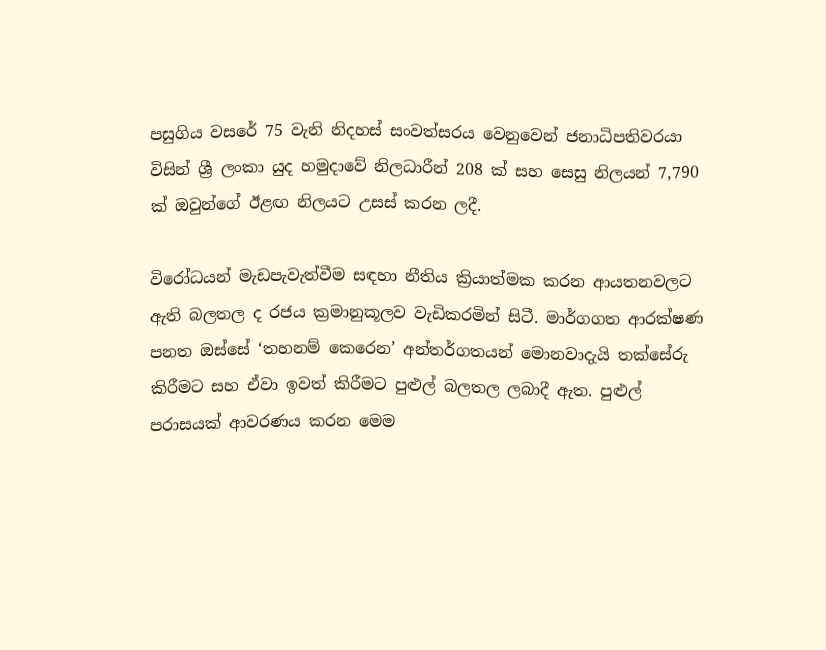පසුගිය වසරේ 75 වැනි නිදහස් සංවත්සරය වෙනුවෙන් ජනාධිපතිවරයා විසින් ශ්‍රී ලංකා යුද හමුදාවේ නිලධාරීන් 208 ක් සහ සෙසු නිලයන් 7,790 ක් ඔවුන්ගේ ඊළඟ නිලයට උසස් කරන ලදී.

විරෝධයන් මැඩපැවැත්වීම සඳහා නීතිය ක්‍රියාත්මක කරන ආයතනවලට ඇති බලතල ද රජය ක්‍රමානුකූලව වැඩිකරමින් සිටී. මාර්ගගත ආරක්ෂණ පනත ඔස්සේ ‘තහනම් කෙරෙන’ අන්තර්ගතයන් මොනවාදැයි තක්සේරු කිරීමට සහ ඒවා ඉවත් කිරීමට පුළුල් බලතල ලබාදී ඇත. පුළුල් පරාසයක් ආවරණය කරන මෙම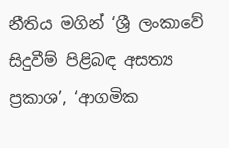නීතිය මගින් ‘ශ්‍රී ලංකාවේ සිදුවීම් පිළිබඳ අසත්‍ය ප්‍රකාශ’, ‘ආගමික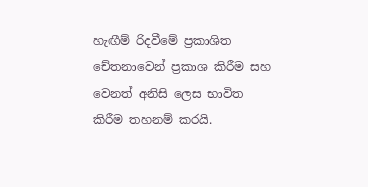හැඟීම් රිදවීමේ ප්‍රකාශිත චේතනාවෙන් ප්‍රකාශ කිරීම සහ වෙනත් අනිසි ලෙස භාවිත කිරීම තහනම් කරයි.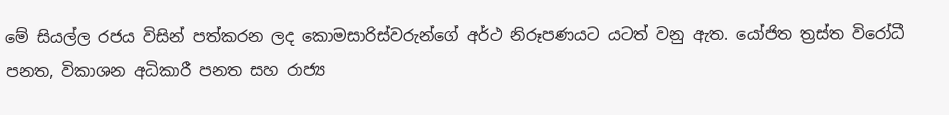මේ සියල්ල රජය විසින් පත්කරන ලද කොමසාරිස්වරුන්ගේ අර්ථ නිරූපණයට යටත් වනු ඇත. යෝජිත ත්‍රස්ත විරෝධී පනත, විකාශන අධිකාරී පනත සහ රාජ්‍ය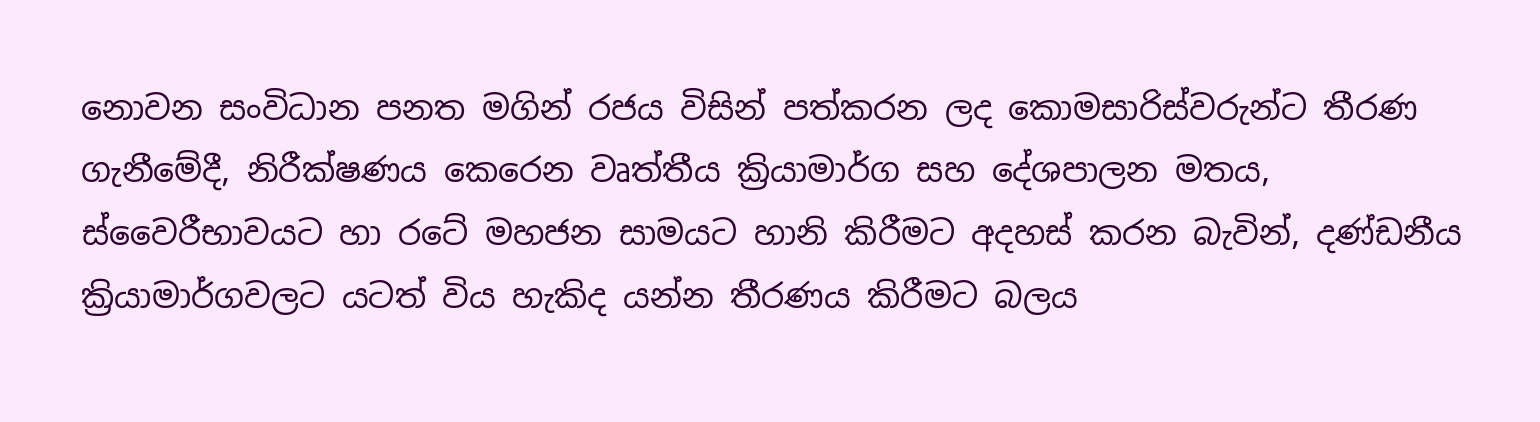නොවන සංවිධාන පනත මගින් රජය විසින් පත්කරන ලද කොමසාරිස්වරුන්ට තීරණ ගැනීමේදී, නිරීක්ෂණය කෙරෙන වෘත්තීය ක්‍රියාමාර්ග සහ දේශපාලන මතය, ස්වෛරීභාවයට හා රටේ මහජන සාමයට හානි කිරීමට අදහස් කරන බැවින්, දණ්ඩනීය ක්‍රියාමාර්ගවලට යටත් විය හැකිද යන්න තීරණය කිරීමට බලය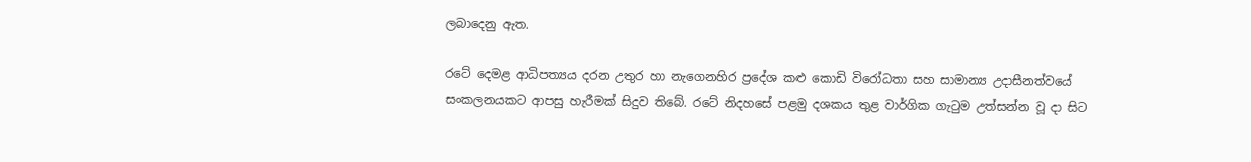ලබාදෙනු ඇත.

රටේ දෙමළ ආධිපත්‍යය දරන උතුර හා නැගෙනහිර ප්‍රදේශ කළු කොඩි විරෝධතා සහ සාමාන්‍ය උදාසීනත්වයේ සංකලනයකට ආපසු හැරීමක් සිදුව තිබේ. රටේ නිදහසේ පළමු දශකය තුළ වාර්ගික ගැටුම උත්සන්න වූ දා සිට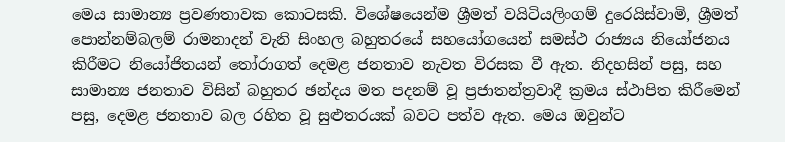මෙය සාමාන්‍ය ප්‍රවණතාවක කොටසකි. විශේෂයෙන්ම ශ්‍රීමත් වයිටියලිංගම් දුරෙයිස්වාමි, ශ්‍රීමත් පොන්නම්බලම් රාමනාදන් වැනි සිංහල බහුතරයේ සහයෝගයෙන් සමස්ථ රාජ්‍යය නියෝජනය කිරීමට නියෝජිතයන් තෝරාගත් දෙමළ ජනතාව නැවත විරසක වී ඇත. නිදහසින් පසු, සහ සාමාන්‍ය ජනතාව විසින් බහුතර ඡන්දය මත පදනම් වූ ප්‍රජාතන්ත්‍රවාදී ක්‍රමය ස්ථාපිත කිරීමෙන් පසු, දෙමළ ජනතාව බල රහිත වූ සුළුතරයක් බවට පත්ව ඇත. මෙය ඔවුන්ට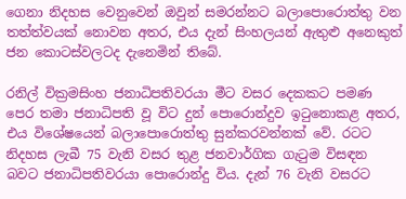ගෙනා නිදහස වෙනුවෙන් ඔවුන් සමරන්නට බලාපොරොත්තු වන තත්ත්වයක් නොවන අතර, එය දැන් සිංහලයන් ඇතුළු අනෙකුත් ජන කොටස්වලටද දැනෙමින් තිබේ.

රනිල් වික්‍රමසිංහ ජනාධිපතිවරයා මීට වසර දෙකකට පමණ පෙර තමා ජනාධිපති වූ විට දුන් පොරොන්දුව ඉටුනොකළ අතර, එය විශේෂයෙන් බලාපොරොත්තු සුන්කරවන්නක් වේ. රටට නිදහස ලැබී 75 වැනි වසර තුළ ජනවාර්ගික ගැටුම විසඳන බවට ජනාධිපතිවරයා පොරොන්දු විය. දැන් 76 වැනි වසරට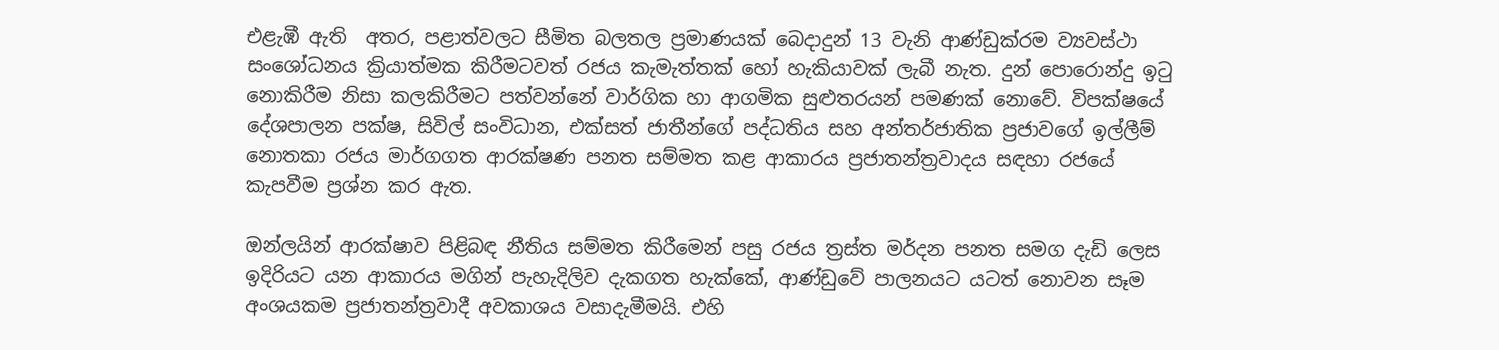එළැඹී ඇති  අතර, පළාත්වලට සීමිත බලතල ප්‍රමාණයක් බෙදාදුන් 13 වැනි ආණ්ඩුක්රම ව්‍යවස්ථා සංශෝධනය ක්‍රියාත්මක කිරීමටවත් රජය කැමැත්තක් හෝ හැකියාවක් ලැබී නැත. දුන් පොරොන්දු ඉටු නොකිරීම නිසා කලකිරීමට පත්වන්නේ වාර්ගික හා ආගමික සුළුතරයන් පමණක් නොවේ. විපක්ෂයේ දේශපාලන පක්ෂ, සිවිල් සංවිධාන, එක්සත් ජාතීන්ගේ පද්ධතිය සහ අන්තර්ජාතික ප්‍රජාවගේ ඉල්ලීම් නොතකා රජය මාර්ගගත ආරක්ෂණ පනත සම්මත කළ ආකාරය ප්‍රජාතන්ත්‍රවාදය සඳහා රජයේ කැපවීම ප්‍රශ්න කර ඇත.

ඔන්ලයින් ආරක්ෂාව පිළිබඳ නීතිය සම්මත කිරීමෙන් පසු රජය ත්‍රස්ත මර්දන පනත සමග දැඩි ලෙස ඉදිරියට යන ආකාරය මගින් පැහැදිලිව දැකගත හැක්කේ, ආණ්ඩුවේ පාලනයට යටත් නොවන සෑම අංශයකම ප්‍රජාතන්ත්‍රවාදී අවකාශය වසාදැමීමයි. එහි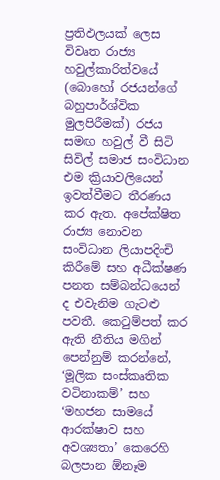ප්‍රතිඵලයක් ලෙස විවෘත රාජ්‍ය හවුල්කාරිත්වයේ (බොහෝ රජයන්ගේ බහුපාර්ශ්වික මුලපිරීමක්) රජය සමඟ හවුල් වී සිටි සිවිල් සමාජ සංවිධාන එම ක්‍රියාවලියෙන් ඉවත්වීමට තීරණය කර ඇත. අපේක්ෂිත රාජ්‍ය නොවන සංවිධාන ලියාපදිංචි කිරීමේ සහ අධීක්ෂණ පනත සම්බන්ධයෙන් ද එවැනිම ගැටළු පවතී. කෙටුම්පත් කර ඇති නීතිය මගින් පෙන්නුම් කරන්නේ, ‘මූලික සංස්කෘතික වටිනාකම්’ සහ ‘මහජන සාමයේ ආරක්ෂාව සහ අවශ්‍යතා’ කෙරෙහි බලපාන ඕනෑම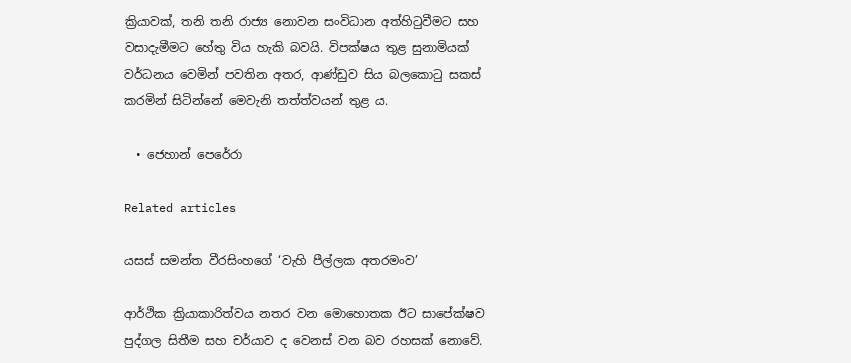ක්‍රියාවක්, තනි තනි රාජ්‍ය නොවන සංවිධාන අත්හිටුවීමට සහ වසාදැමීමට හේතු විය හැකි බවයි. විපක්ෂය තුළ සුනාමියක් වර්ධනය වෙමින් පවතින අතර, ආණ්ඩුව සිය බලකොටු සකස් කරමින් සිටින්නේ මෙවැනි තත්ත්වයන් තුළ ය.

  • ජෙහාන් පෙරේරා

Related articles

යසස් සමන්ත වීරසිංහගේ ‘වැහි පීල්ලක අතරමංව’

ආර්ථික ක්‍රියාකාරිත්වය නතර වන මොහොතක ඊට සාපේක්ෂව පුද්ගල සිතීම සහ චර්යාව ද වෙනස් වන බව රහසක් නොවේ.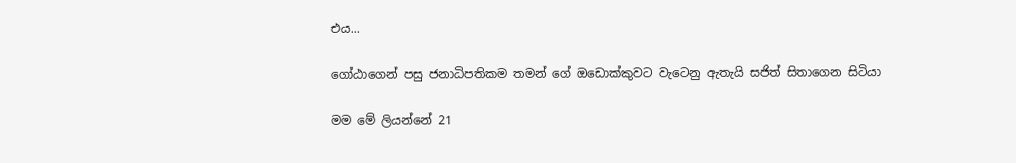එය...

ගෝඨාගෙන් පසු ජනාධිපතිකම තමන් ගේ ඔඩොක්කුවට වැටෙනු ඇතැයි සජිත් සිතාගෙන සිටියා

මම මේ ලියන්නේ 21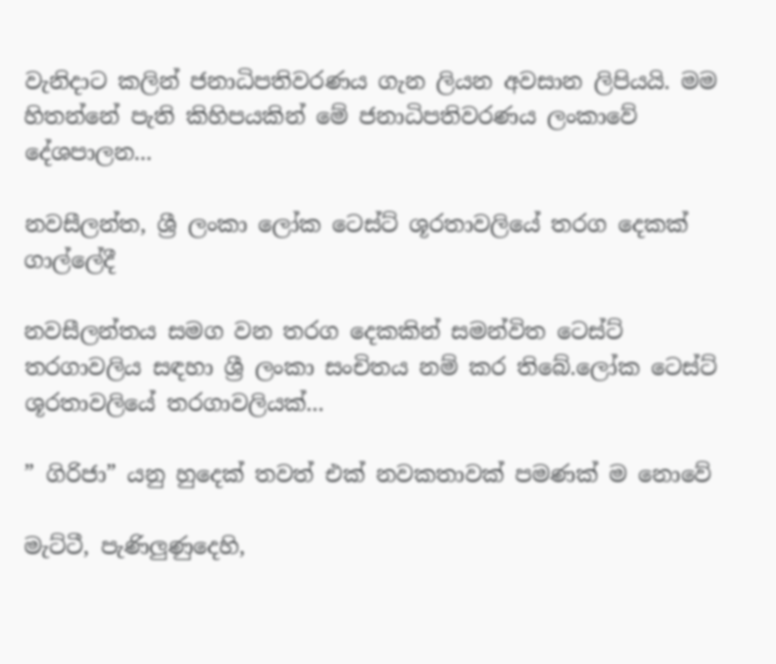වැනිදාට කලින් ජනාධිපතිවරණය ගැන ලියන අවසාන ලිපියයි. මම හිතන්නේ පැති කිහිපයකින් මේ ජනාධිපතිවරණය ලංකාවේ දේශපාලන...

නවසීලන්ත, ශ්‍රී ලංකා ලෝක ටෙස්ට් ශූරතාවලියේ තරග දෙකක් ගාල්ලේදී

නවසීලන්තය සමග වන තරග දෙකකින් සමන්විත ටෙස්ට් තරගාවලිය සඳහා ශ්‍රී ලංකා සංචිතය නම් කර තිබේ.ලෝක ටෙස්ට් ශූරතාවලියේ තරගාවලියක්...

” ගිරිජා” යනු හුදෙක් තවත් එක් නවකතාවක් පමණක් ම නොවේ

මැට්ටී, පැණිලුණුදෙහි,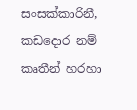සංසක්කාරිනී, කඩදොර නම් කෘතීන් හරහා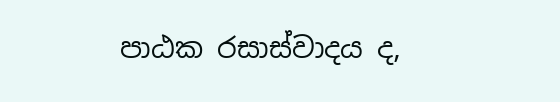පාඨක රසාස්වාදය ද,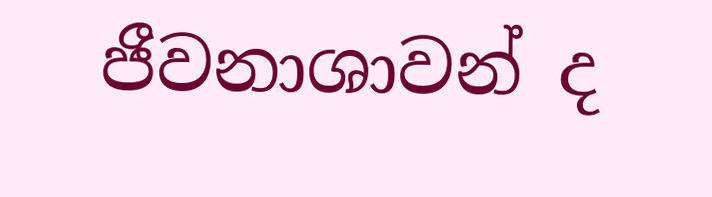ජීවනාශාවන් ද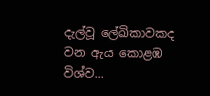දැල්වූ ලේඛිකාවකද වන ඇය කොළඹ විශ්ව...